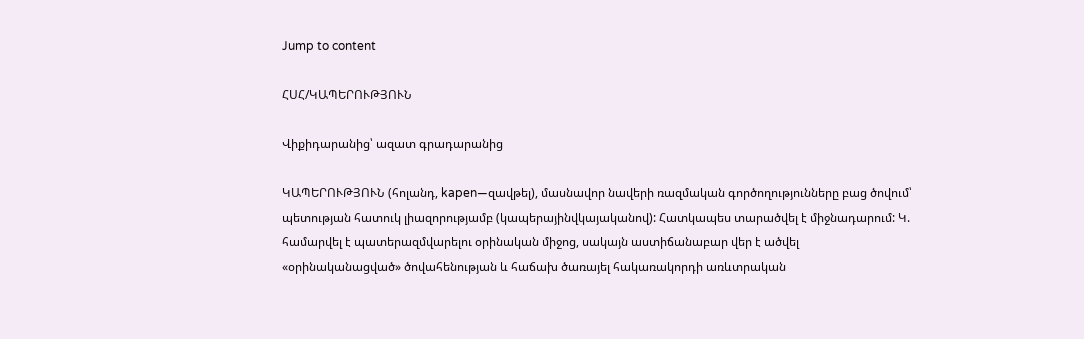Jump to content

ՀՍՀ/ԿԱՊԵՐՈՒԹՅՈՒՆ

Վիքիդարանից՝ ազատ գրադարանից

ԿԱՊԵՐՈՒԹՅՈՒՆ (հոլանդ, kapen—զավթել), մասնավոր նավերի ռազմական գործողությունները բաց ծովում՝ պետության հատուկ լիազորությամբ (կապերայինվկայականով): Հատկապես տարածվել է միջնադարում: Կ. համարվել է պատերազմվարելու օրինական միջոց, սակայն աստիճանաբար վեր է ածվել «օրինականացված» ծովահենության և հաճախ ծառայել հակառակորդի առևտրական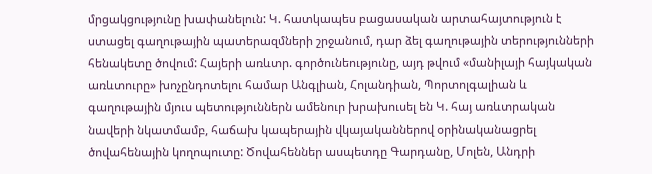մրցակցությունը խափանելուն: Կ. հատկապես բացասական արտահայտություն է ստացել գաղութային պատերազմների շրջանում, դար ձել գաղութային տերությունների հենակետը ծովում: Հայերի առևտր. գործունեությունը, այդ թվում «մանիլայի հայկական առևտուրը» խոչընդոտելու համար Անգլիան, Հոլանդիան, Պորտոլգալիան և գաղութային մյուս պետություններն ամենուր խրախուսել են Կ. հայ առևտրական նավերի նկատմամբ, հաճախ կապերային վկայականներով օրինականացրել ծովահենային կողոպուտը: Ծովահեններ ասպետդը Գարդանը, Մոլեն, Անդրի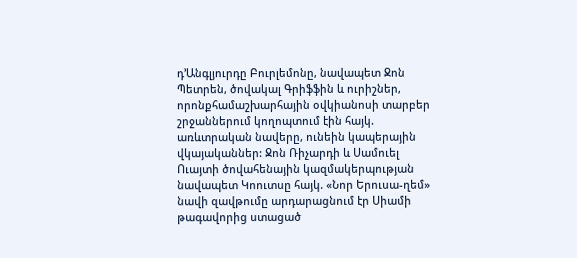դ’Անգլյուրդը Բուրլեմոնը, նավապետ Ջոն Պետրեն, ծովակալ Գրիֆֆին և ուրիշներ, որոնքհամաշխարհային օվկիանոսի տարբեր շրջաններում կողոպտում էին հայկ. առևտրական նավերը, ունեին կապերային վկայականներ: Ջոն Ռիչարդի և Սամուել Ուայտի ծովահենային կազմակերպության նավապետ Կոուտսը հայկ. «Նոր Երուսա-ղեմ» նավի զավթումը արդարացնում էր Սիամի թագավորից ստացած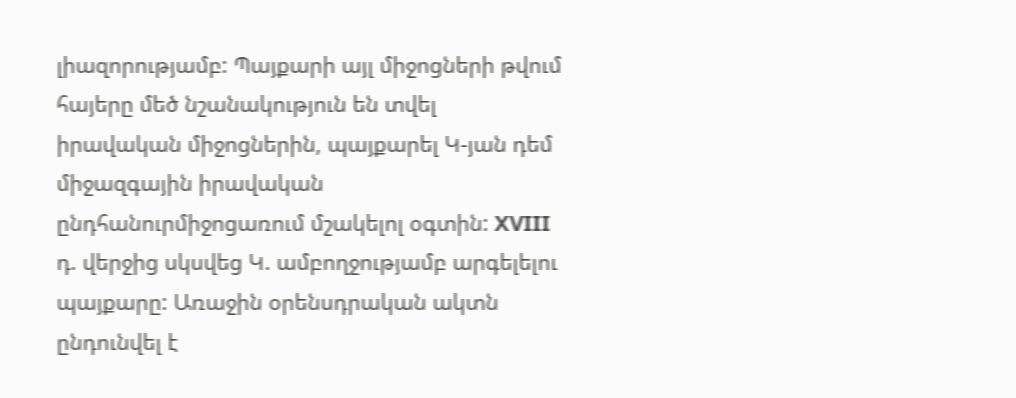լիազորությամբ: Պայքարի այլ միջոցների թվում հայերը մեծ նշանակություն են տվել իրավական միջոցներին, պայքարել Կ-յան դեմ միջազգային իրավական ընդհանուրմիջոցառում մշակելոլ օգտին: XVIII դ. վերջից սկսվեց Կ. ամբողջությամբ արգելելու պայքարը: Առաջին օրենսդրական ակտն ընդունվել է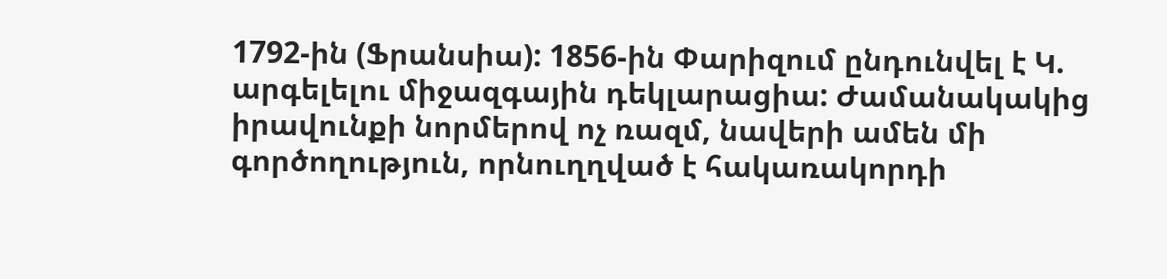1792-ին (Ֆրանսիա): 1856-ին Փարիզում ընդունվել է Կ. արգելելու միջազգային դեկլարացիա: Ժամանակակից իրավունքի նորմերով ոչ ռազմ, նավերի ամեն մի գործողություն, որնուղղված է հակառակորդի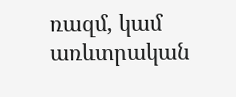ռազմ, կամ առևտրական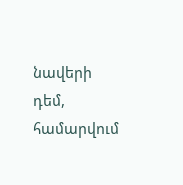նավերի դեմ, համարվում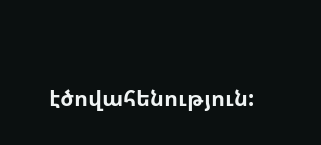էծովահենություն: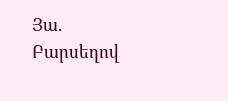Յա. Բարսեղով